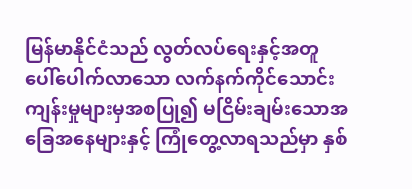မြန်မာနိုင်ငံသည် လွတ်လပ်ရေးနှင့်အတူ ပေါ်ပေါက်လာသော လက်နက်ကိုင်သောင်းကျန်းမှုများမှအစပြု၍ မငြိမ်းချမ်းသောအခြေအနေများနှင့် ကြုံတွေ့လာရသည်မှာ နှစ်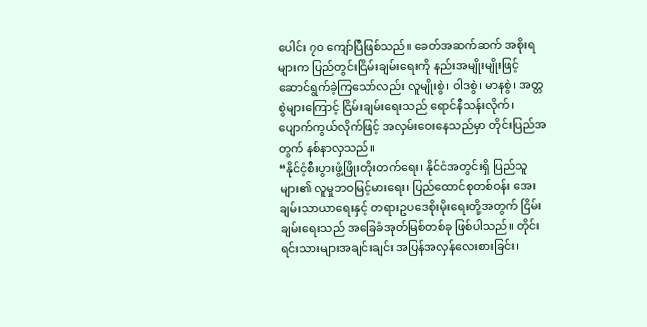ပေါင်း ၇၀ ကျော်ပြီဖြစ်သည်။ ခေတ်အဆက်ဆက် အစိုးရများက ပြည်တွင်းငြိမ်းချမ်းရေးကို နည်းအမျိုးမျိုးဖြင့် ဆောင်ရွက်ခဲ့ကြသော်လည်း လူမျိုးစွဲ၊ ဝါဒစွဲ၊ မာနစွဲ၊ အတ္တစွဲများကြောင့် ငြိမ်းချမ်းရေးသည် ရောင်နီသန်းလိုက်၊ ပျောက်ကွယ်လိုက်ဖြင့် အလှမ်းဝေးနေသည်မှာ တိုင်းပြည်အတွက် နစ်နာလှသည်။
“နိုင်ငံ့စီးပွားဖွံ့ဖြိုးတိုးတက်ရေး၊ နိုင်ငံအတွင်းရှိ ပြည်သူများ၏ လူမှုဘဝမြင့်မားရေး၊ ပြည်ထောင်စုတစ်ဝန်း အေးချမ်းသာယာရေးနှင့် တရားဥပဒေစိုးမိုးရေးတို့အတွက် ငြိမ်းချမ်းရေးသည် အခြေခံအုတ်မြစ်တစ်ခု ဖြစ်ပါသည်။ တိုင်းရင်းသားများအချင်းချင်း အပြန်အလှန်လေးစားခြင်း၊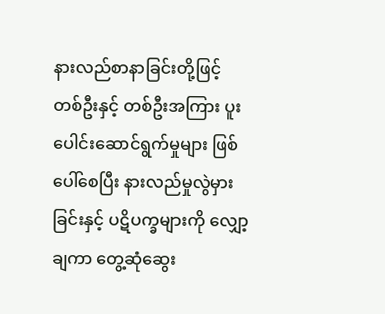နားလည်စာနာခြင်းတို့ဖြင့် တစ်ဦးနှင့် တစ်ဦးအကြား ပူးပေါင်းဆောင်ရွက်မှုများ ဖြစ်ပေါ်စေပြီး နားလည်မှုလွဲမှားခြင်းနှင့် ပဋိပက္ခများကို လျှော့ချကာ တွေ့ဆုံဆွေး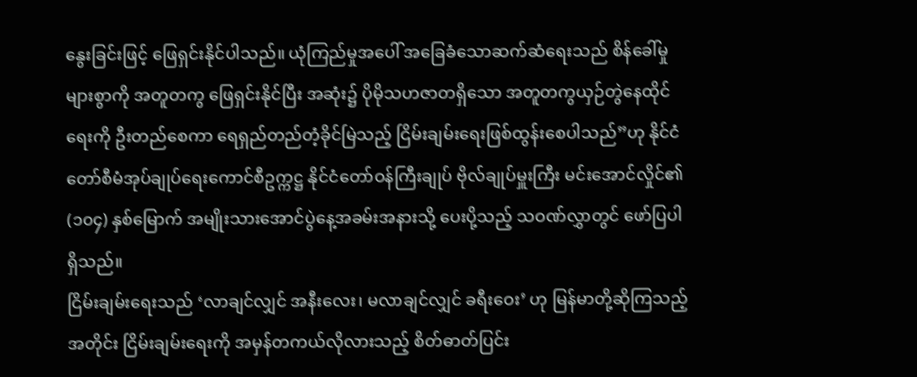နွေးခြင်းဖြင့် ဖြေရှင်းနိုင်ပါသည်။ ယုံကြည်မှုအပေါ် အခြေခံသောဆက်ဆံရေးသည် စိန်ခေါ်မှုများစွာကို အတူတကွ ဖြေရှင်းနိုင်ပြီး အဆုံး၌ ပိုမိုသဟဇာတရှိသော အတူတကွယှဉ်တွဲနေထိုင်ရေးကို ဦးတည်စေကာ ရေရှည်တည်တံ့ခိုင်မြဲသည့် ငြိမ်းချမ်းရေးဖြစ်ထွန်းစေပါသည်”ဟု နိုင်ငံတော်စီမံအုပ်ချုပ်ရေးကောင်စီဥက္ကဋ္ဌ နိုင်ငံတော်ဝန်ကြီးချုပ် ဗိုလ်ချုပ်မှူးကြီး မင်းအောင်လှိုင်၏ (၁၀၄) နှစ်မြောက် အမျိုးသားအောင်ပွဲနေ့အခမ်းအနားသို့ ပေးပို့သည့် သဝဏ်လွှာတွင် ဖော်ပြပါရှိသည်။
ငြိမ်းချမ်းရေးသည် ‘လာချင်လျှင် အနီးလေး၊ မလာချင်လျှင် ခရီးဝေး’ ဟု မြန်မာတို့ဆိုကြသည့်အတိုင်း ငြိမ်းချမ်းရေးကို အမှန်တကယ်လိုလားသည့် စိတ်ဓာတ်ပြင်း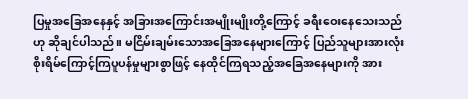ပြမှုအခြေအနေနှင့် အခြားအကြောင်းအမျိုးမျိုးတို့ကြောင့် ခရီးဝေးနေသေးသည်ဟု ဆိုချင်ပါသည်။ မငြိမ်းချမ်းသောအခြေအနေများကြောင့် ပြည်သူများအားလုံး စိုးရိမ်ကြောင့်ကြပူပန်မှုများစွာဖြင့် နေထိုင်ကြရသည့်အခြေအနေများကို အား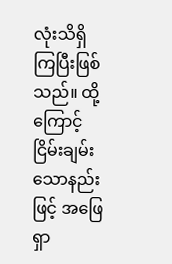လုံးသိရှိကြပြီးဖြစ်သည်။ ထို့ကြောင့် ငြိမ်းချမ်းသောနည်းဖြင့် အဖြေရှာ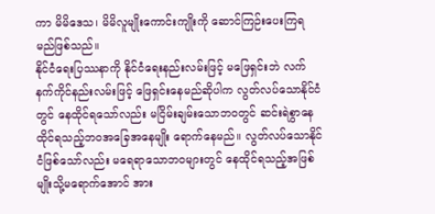ကာ မိမိဒေသ၊ မိမိလူမျိုးကောင်းကျိုးကို ဆောင်ကြဉ်းပေးကြရမည်ဖြစ်သည်။
နိုင်ငံရေးပြဿနာကို နိုင်ငံရေးနည်းလမ်းဖြင့် မဖြေရှင်းဘဲ လက်နက်ကိုင်နည်းလမ်းဖြင့် ဖြေရှင်းနေမည်ဆိုပါက လွတ်လပ်သောနိုင်ငံတွင် နေထိုင်ရသော်လည်း မငြိမ်းချမ်းသောဘဝတွင် ဆင်းရဲစွာနေထိုင်ရသည့်ဘဝအခြေအနေမျိုး ရောက်နေမည်။ လွတ်လပ်သောနိုင်ငံဖြစ်သော်လည်း မရေရာသောဘဝများတွင် နေထိုင်ရသည့်အဖြစ်မျိုးသို့မရောက်အောင် အား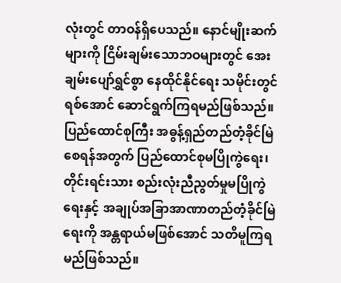လုံးတွင် တာဝန်ရှိပေသည်။ နောင်မျိုးဆက်များကို ငြိမ်းချမ်းသောဘဝများတွင် အေးချမ်းပျော်ရွှင်စွာ နေထိုင်နိုင်ရေး သမိုင်းတွင်ရစ်အောင် ဆောင်ရွက်ကြရမည်ဖြစ်သည်။ ပြည်ထောင်စုကြီး အဓွန့်ရှည်တည်တံ့ခိုင်မြဲစေရန်အတွက် ပြည်ထောင်စုမပြိုကွဲရေး၊ တိုင်းရင်းသား စည်းလုံးညီညွတ်မှုမပြိုကွဲရေးနှင့် အချုပ်အခြာအာဏာတည်တံ့ခိုင်မြဲရေးကို အန္တရာယ်မဖြစ်အောင် သတိမူကြရမည်ဖြစ်သည်။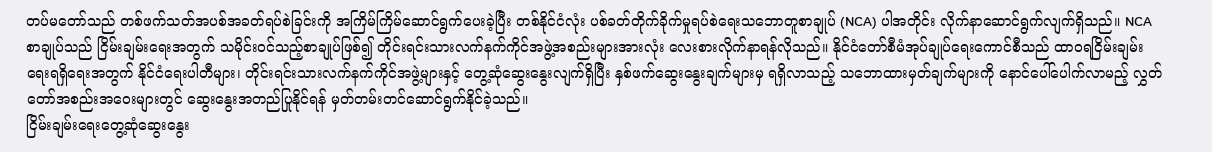တပ်မတော်သည် တစ်ဖက်သတ်အပစ်အခတ်ရပ်စဲခြင်းကို အကြိမ်ကြိမ်ဆောင်ရွက်ပေးခဲ့ပြီး တစ်နိုင်ငံလုံး ပစ်ခတ်တိုက်ခိုက်မှုရပ်စဲရေးသဘောတူစာချုပ် (NCA) ပါအတိုင်း လိုက်နာဆောင်ရွက်လျက်ရှိသည်။ NCA စာချုပ်သည် ငြိမ်းချမ်းရေးအတွက် သမိုင်းဝင်သည့်စာချုပ်ဖြစ်၍ တိုင်းရင်းသားလက်နက်ကိုင်အဖွဲ့အစည်းများအားလုံး လေးစားလိုက်နာရန်လိုသည်။ နိုင်ငံတော်စီမံအုပ်ချုပ်ရေးကောင်စီသည် ထာဝရငြိမ်းချမ်းရေးရရှိရေးအတွက် နိုင်ငံရေးပါတီများ၊ တိုင်းရင်းသားလက်နက်ကိုင်အဖွဲ့များနှင့် တွေ့ဆုံဆွေးနွေးလျက်ရှိပြီး နှစ်ဖက်ဆွေးနွေးချက်များမှ ရရှိလာသည့် သဘောထားမှတ်ချက်များကို နောင်ပေါ်ပေါက်လာမည့် လွှတ်တော်အစည်းအဝေးများတွင် ဆွေးနွေးအတည်ပြုနိုင်ရန် မှတ်တမ်းတင်ဆောင်ရွက်နိုင်ခဲ့သည်။
ငြိမ်းချမ်းရေးတွေ့ဆုံဆွေးနွေး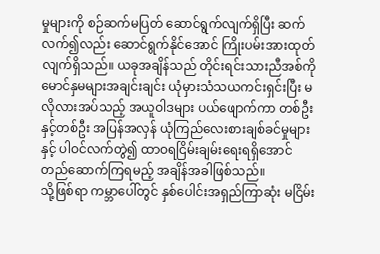မှုများကို စဉ်ဆက်မပြတ် ဆောင်ရွက်လျက်ရှိပြီး ဆက်လက်၍လည်း ဆောင်ရွက်နိုင်အောင် ကြိုးပမ်းအားထုတ်လျက်ရှိသည်။ ယခုအချိန်သည် တိုင်းရင်းသားညီအစ်ကိုမောင်နှမများအချင်းချင်း ယုံမှားသံသယကင်းရှင်းပြီး မလိုလားအပ်သည့် အယူဝါဒများ ပယ်ဖျောက်ကာ တစ်ဦးနှင့်တစ်ဦး အပြန်အလှန် ယုံကြည်လေးစားချစ်ခင်မှုများနှင့် ပါဝင်လက်တွဲ၍ ထာဝရငြိမ်းချမ်းရေးရရှိအောင် တည်ဆောက်ကြရမည့် အချိန်အခါဖြစ်သည်။
သို့ဖြစ်ရာ ကမ္ဘာပေါ်တွင် နှစ်ပေါင်းအရှည်ကြာဆုံး မငြိမ်း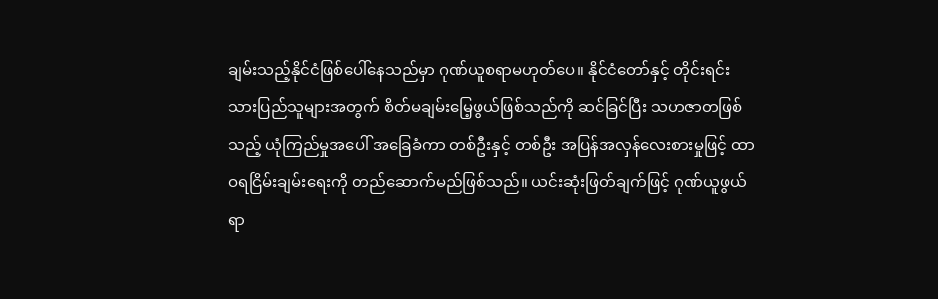ချမ်းသည့်နိုင်ငံဖြစ်ပေါ်နေသည်မှာ ဂုဏ်ယူစရာမဟုတ်ပေ။ နိုင်ငံတော်နှင့် တိုင်းရင်းသားပြည်သူများအတွက် စိတ်မချမ်းမြေ့ဖွယ်ဖြစ်သည်ကို ဆင်ခြင်ပြီး သဟဇာတဖြစ်သည့် ယုံကြည်မှုအပေါ် အခြေခံကာ တစ်ဦးနှင့် တစ်ဦး အပြန်အလှန်လေးစားမှုဖြင့် ထာဝရငြိမ်းချမ်းရေးကို တည်ဆောက်မည်ဖြစ်သည်။ ယင်းဆုံးဖြတ်ချက်ဖြင့် ဂုဏ်ယူဖွယ်ရာ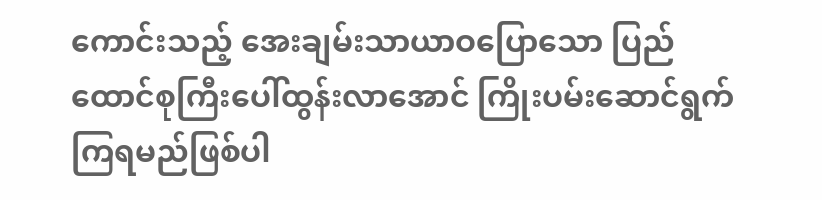ကောင်းသည့် အေးချမ်းသာယာဝပြောသော ပြည်ထောင်စုကြီးပေါ်ထွန်းလာအောင် ကြိုးပမ်းဆောင်ရွက်ကြရမည်ဖြစ်ပါ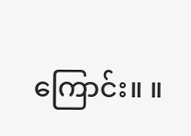ကြောင်း။ ။